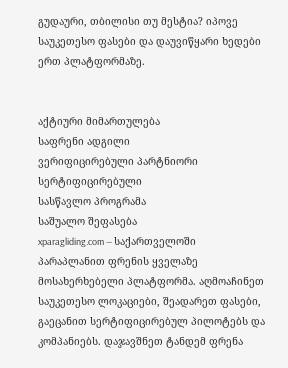გუდაური, თბილისი თუ მესტია? იპოვე საუკეთესო ფასები და დაუვიწყარი ხედები ერთ პლატფორმაზე.


აქტიური მიმართულება
საფრენი ადგილი
ვერიფიცირებული პარტნიორი
სერტიფიცირებული
სასწავლო პროგრამა
საშუალო შეფასება
xparagliding.com — საქართველოში პარაპლანით ფრენის ყველაზე მოსახერხებელი პლატფორმა. აღმოაჩინეთ საუკეთესო ლოკაციები, შეადარეთ ფასები, გაეცანით სერტიფიცირებულ პილოტებს და კომპანიებს. დაჯავშნეთ ტანდემ ფრენა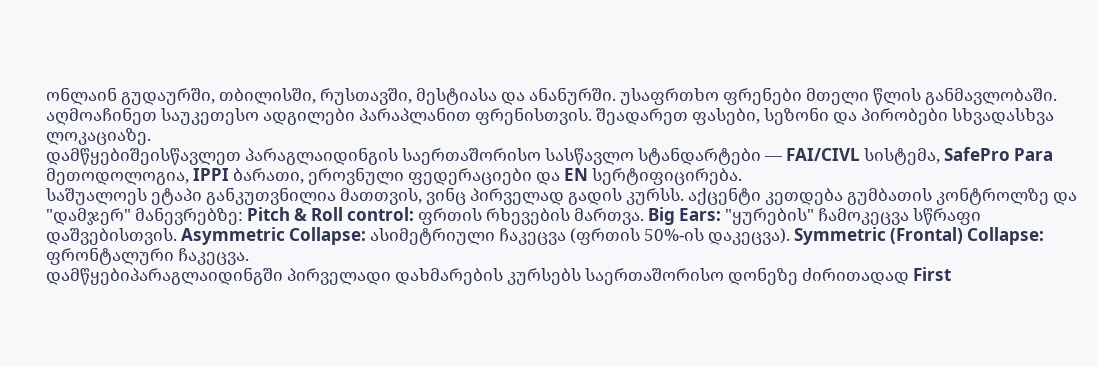ონლაინ გუდაურში, თბილისში, რუსთავში, მესტიასა და ანანურში. უსაფრთხო ფრენები მთელი წლის განმავლობაში.
აღმოაჩინეთ საუკეთესო ადგილები პარაპლანით ფრენისთვის. შეადარეთ ფასები, სეზონი და პირობები სხვადასხვა ლოკაციაზე.
დამწყებიშეისწავლეთ პარაგლაიდინგის საერთაშორისო სასწავლო სტანდარტები — FAI/CIVL სისტემა, SafePro Para მეთოდოლოგია, IPPI ბარათი, ეროვნული ფედერაციები და EN სერტიფიცირება.
საშუალოეს ეტაპი განკუთვნილია მათთვის, ვინც პირველად გადის კურსს. აქცენტი კეთდება გუმბათის კონტროლზე და "დამჯერ" მანევრებზე: Pitch & Roll control: ფრთის რხევების მართვა. Big Ears: "ყურების" ჩამოკეცვა სწრაფი დაშვებისთვის. Asymmetric Collapse: ასიმეტრიული ჩაკეცვა (ფრთის 50%-ის დაკეცვა). Symmetric (Frontal) Collapse: ფრონტალური ჩაკეცვა.
დამწყებიპარაგლაიდინგში პირველადი დახმარების კურსებს საერთაშორისო დონეზე ძირითადად First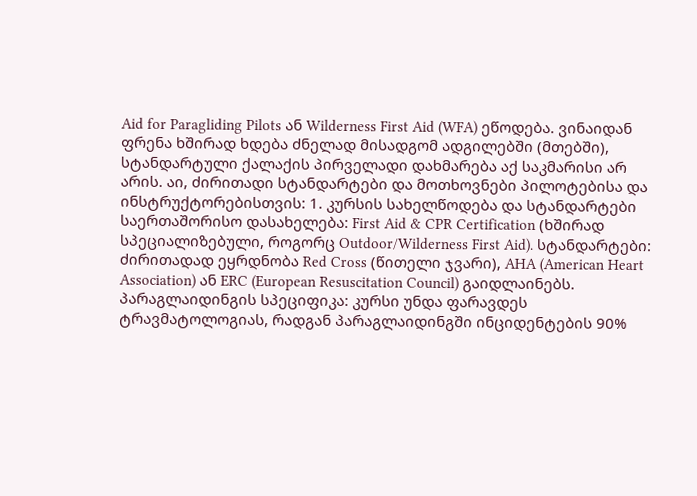Aid for Paragliding Pilots ან Wilderness First Aid (WFA) ეწოდება. ვინაიდან ფრენა ხშირად ხდება ძნელად მისადგომ ადგილებში (მთებში), სტანდარტული ქალაქის პირველადი დახმარება აქ საკმარისი არ არის. აი, ძირითადი სტანდარტები და მოთხოვნები პილოტებისა და ინსტრუქტორებისთვის: 1. კურსის სახელწოდება და სტანდარტები საერთაშორისო დასახელება: First Aid & CPR Certification (ხშირად სპეციალიზებული, როგორც Outdoor/Wilderness First Aid). სტანდარტები: ძირითადად ეყრდნობა Red Cross (წითელი ჯვარი), AHA (American Heart Association) ან ERC (European Resuscitation Council) გაიდლაინებს. პარაგლაიდინგის სპეციფიკა: კურსი უნდა ფარავდეს ტრავმატოლოგიას, რადგან პარაგლაიდინგში ინციდენტების 90%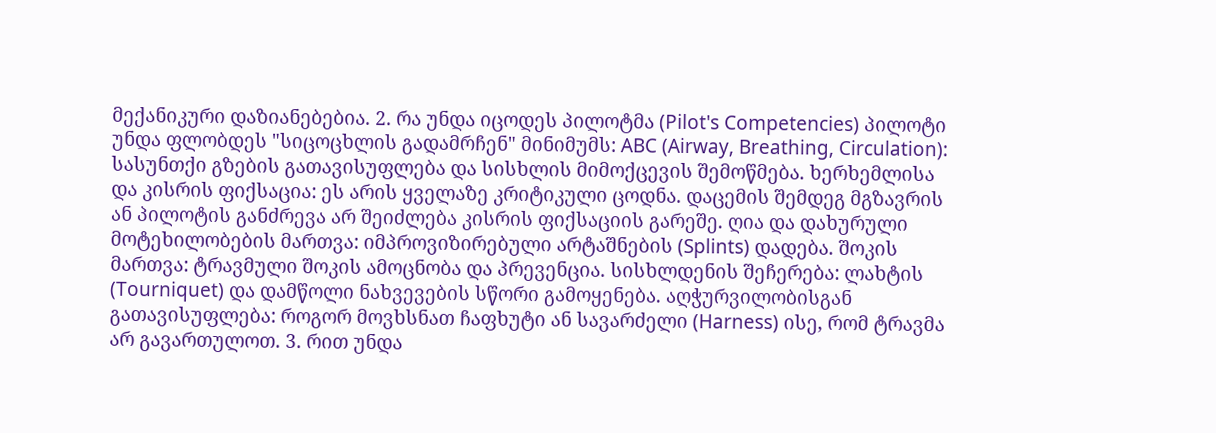მექანიკური დაზიანებებია. 2. რა უნდა იცოდეს პილოტმა (Pilot's Competencies) პილოტი უნდა ფლობდეს "სიცოცხლის გადამრჩენ" მინიმუმს: ABC (Airway, Breathing, Circulation): სასუნთქი გზების გათავისუფლება და სისხლის მიმოქცევის შემოწმება. ხერხემლისა და კისრის ფიქსაცია: ეს არის ყველაზე კრიტიკული ცოდნა. დაცემის შემდეგ მგზავრის ან პილოტის განძრევა არ შეიძლება კისრის ფიქსაციის გარეშე. ღია და დახურული მოტეხილობების მართვა: იმპროვიზირებული არტაშნების (Splints) დადება. შოკის მართვა: ტრავმული შოკის ამოცნობა და პრევენცია. სისხლდენის შეჩერება: ლახტის (Tourniquet) და დამწოლი ნახვევების სწორი გამოყენება. აღჭურვილობისგან გათავისუფლება: როგორ მოვხსნათ ჩაფხუტი ან სავარძელი (Harness) ისე, რომ ტრავმა არ გავართულოთ. 3. რით უნდა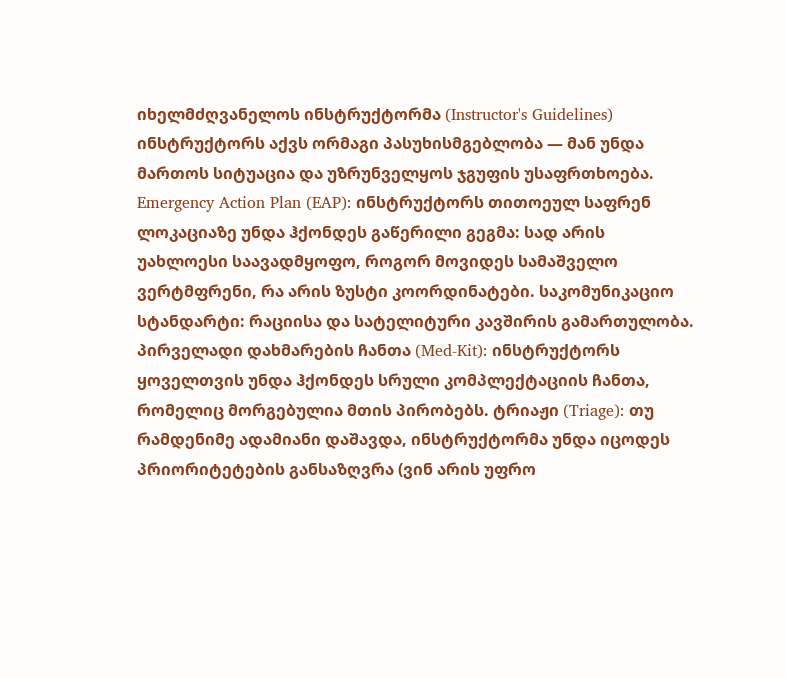იხელმძღვანელოს ინსტრუქტორმა (Instructor's Guidelines) ინსტრუქტორს აქვს ორმაგი პასუხისმგებლობა — მან უნდა მართოს სიტუაცია და უზრუნველყოს ჯგუფის უსაფრთხოება. Emergency Action Plan (EAP): ინსტრუქტორს თითოეულ საფრენ ლოკაციაზე უნდა ჰქონდეს გაწერილი გეგმა: სად არის უახლოესი საავადმყოფო, როგორ მოვიდეს სამაშველო ვერტმფრენი, რა არის ზუსტი კოორდინატები. საკომუნიკაციო სტანდარტი: რაციისა და სატელიტური კავშირის გამართულობა. პირველადი დახმარების ჩანთა (Med-Kit): ინსტრუქტორს ყოველთვის უნდა ჰქონდეს სრული კომპლექტაციის ჩანთა, რომელიც მორგებულია მთის პირობებს. ტრიაჟი (Triage): თუ რამდენიმე ადამიანი დაშავდა, ინსტრუქტორმა უნდა იცოდეს პრიორიტეტების განსაზღვრა (ვინ არის უფრო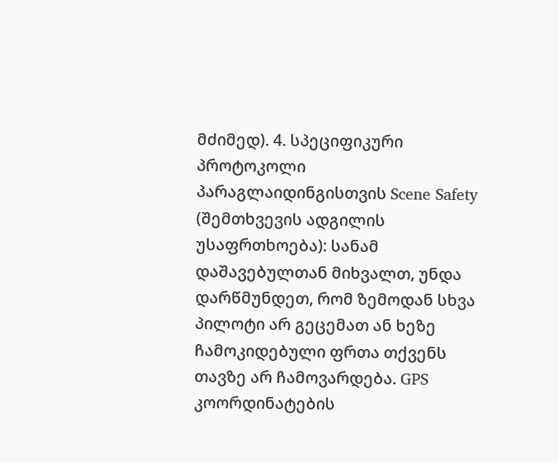მძიმედ). 4. სპეციფიკური პროტოკოლი პარაგლაიდინგისთვის Scene Safety (შემთხვევის ადგილის უსაფრთხოება): სანამ დაშავებულთან მიხვალთ, უნდა დარწმუნდეთ, რომ ზემოდან სხვა პილოტი არ გეცემათ ან ხეზე ჩამოკიდებული ფრთა თქვენს თავზე არ ჩამოვარდება. GPS კოორდინატების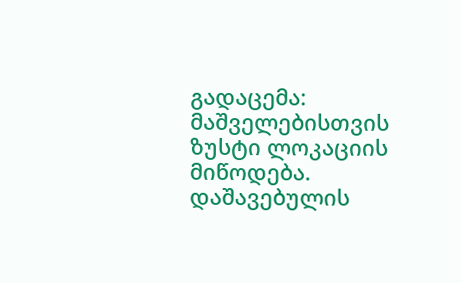გადაცემა: მაშველებისთვის ზუსტი ლოკაციის მიწოდება. დაშავებულის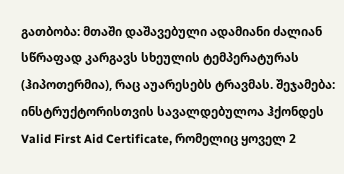გათბობა: მთაში დაშავებული ადამიანი ძალიან სწრაფად კარგავს სხეულის ტემპერატურას (ჰიპოთერმია), რაც აუარესებს ტრავმას. შეჯამება: ინსტრუქტორისთვის სავალდებულოა ჰქონდეს Valid First Aid Certificate, რომელიც ყოველ 2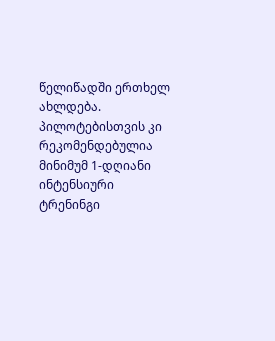წელიწადში ერთხელ ახლდება. პილოტებისთვის კი რეკომენდებულია მინიმუმ 1-დღიანი ინტენსიური ტრენინგი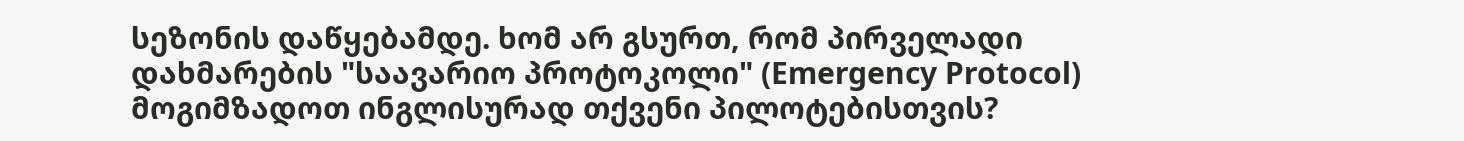სეზონის დაწყებამდე. ხომ არ გსურთ, რომ პირველადი დახმარების "საავარიო პროტოკოლი" (Emergency Protocol) მოგიმზადოთ ინგლისურად თქვენი პილოტებისთვის?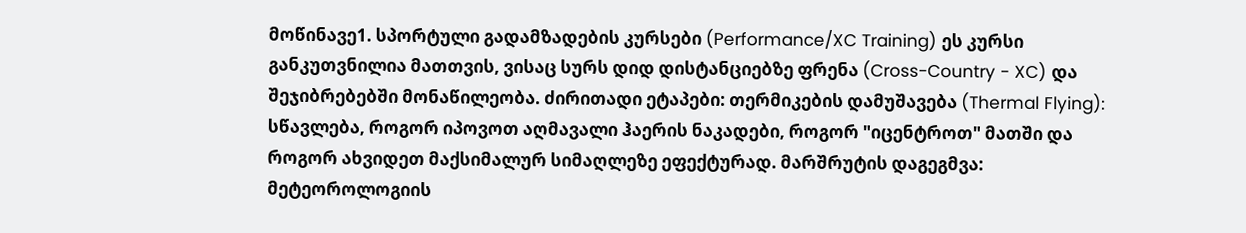მოწინავე1. სპორტული გადამზადების კურსები (Performance/XC Training) ეს კურსი განკუთვნილია მათთვის, ვისაც სურს დიდ დისტანციებზე ფრენა (Cross-Country - XC) და შეჯიბრებებში მონაწილეობა. ძირითადი ეტაპები: თერმიკების დამუშავება (Thermal Flying): სწავლება, როგორ იპოვოთ აღმავალი ჰაერის ნაკადები, როგორ "იცენტროთ" მათში და როგორ ახვიდეთ მაქსიმალურ სიმაღლეზე ეფექტურად. მარშრუტის დაგეგმვა: მეტეოროლოგიის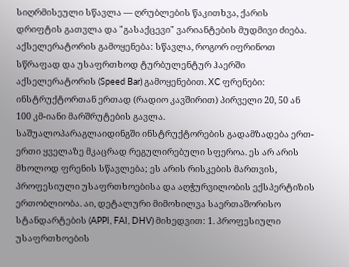სიღრმისეული სწავლა — ღრუბლების წაკითხვა, ქარის დრიფტის გათვლა და "გასაქცევი" ვარიანტების მუდმივი ძიება. აქსელერატორის გამოყენება: სწავლა, როგორ იფრინოთ სწრაფად და უსაფრთხოდ ტურბულენტურ ჰაერში აქსელერატორის (Speed Bar) გამოყენებით. XC ფრენები: ინსტრუქტორთან ერთად (რადიო კავშირით) პირველი 20, 50 ან 100 კმ-იანი მარშრუტების გავლა.
საშუალოპარაგლაიდინგში ინსტრუქტორების გადამზადება ერთ-ერთი ყველაზე მკაცრად რეგულირებული სფეროა. ეს არ არის მხოლოდ ფრენის სწავლება; ეს არის რისკების მართვის, პროფესიული უსაფრთხოებისა და აღჭურვილობის ექსპერტიზის ერთობლიობა. აი, დეტალური მიმოხილვა საერთაშორისო სტანდარტების (APPI, FAI, DHV) მიხედვით: 1. პროფესიული უსაფრთხოების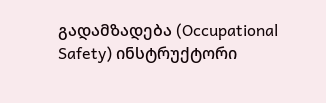გადამზადება (Occupational Safety) ინსტრუქტორი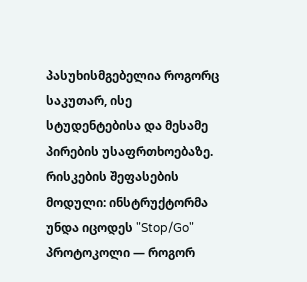პასუხისმგებელია როგორც საკუთარ, ისე სტუდენტებისა და მესამე პირების უსაფრთხოებაზე. რისკების შეფასების მოდული: ინსტრუქტორმა უნდა იცოდეს "Stop/Go" პროტოკოლი — როგორ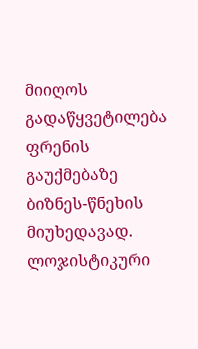მიიღოს გადაწყვეტილება ფრენის გაუქმებაზე ბიზნეს-წნეხის მიუხედავად. ლოჯისტიკური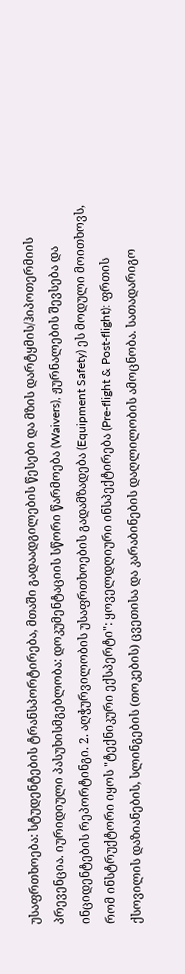უსაფრთხოება: სტუდენტების ტრანსპორტირება, მთაში გადაადგილების წესები და მზის დარტყმის/ჰიპოთერმიის პრევენცია. იურიდიული პასუხისმგებლობა: დოკუმენტაციის სწორი წარმოება (Waivers), ჟურნალების შევსება და ინციდენტების რეპორტინგი. 2. აღჭურვილობის უსაფრთხოების გადამზადება (Equipment Safety) ეს მოდული მოითხოვს, რომ ინსტრუქტორი იყოს "ტექნიკური ექსპერტი": ყოველდღიური ინსპექტირება (Pre-flight & Post-flight): ფრთის ქსოვილის დაზიანების, სლინგების (თოკების) ცვეთისა და კარაბინების დაღლილობის ამოცნობა. სათადარიგო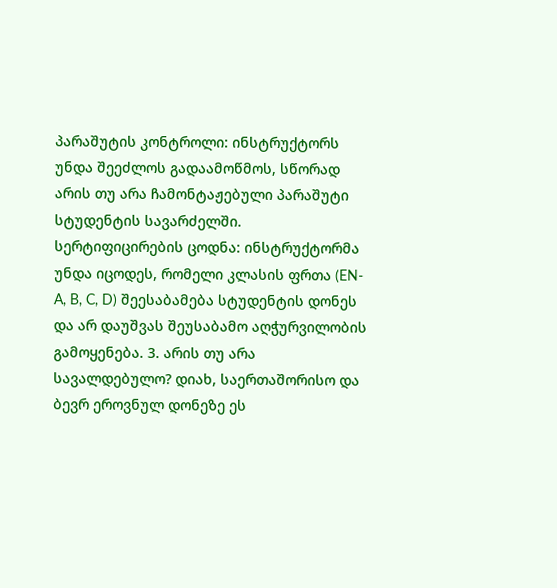პარაშუტის კონტროლი: ინსტრუქტორს უნდა შეეძლოს გადაამოწმოს, სწორად არის თუ არა ჩამონტაჟებული პარაშუტი სტუდენტის სავარძელში. სერტიფიცირების ცოდნა: ინსტრუქტორმა უნდა იცოდეს, რომელი კლასის ფრთა (EN-A, B, C, D) შეესაბამება სტუდენტის დონეს და არ დაუშვას შეუსაბამო აღჭურვილობის გამოყენება. 3. არის თუ არა სავალდებულო? დიახ, საერთაშორისო და ბევრ ეროვნულ დონეზე ეს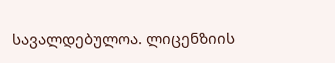სავალდებულოა. ლიცენზიის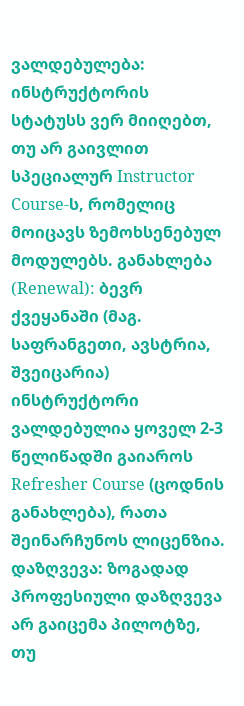ვალდებულება: ინსტრუქტორის სტატუსს ვერ მიიღებთ, თუ არ გაივლით სპეციალურ Instructor Course-ს, რომელიც მოიცავს ზემოხსენებულ მოდულებს. განახლება (Renewal): ბევრ ქვეყანაში (მაგ. საფრანგეთი, ავსტრია, შვეიცარია) ინსტრუქტორი ვალდებულია ყოველ 2-3 წელიწადში გაიაროს Refresher Course (ცოდნის განახლება), რათა შეინარჩუნოს ლიცენზია. დაზღვევა: ზოგადად პროფესიული დაზღვევა არ გაიცემა პილოტზე, თუ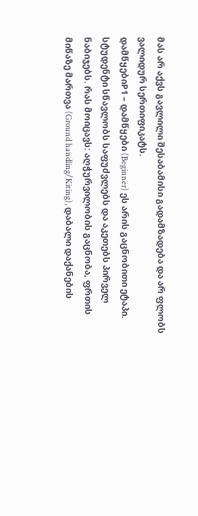მას არ აქვს გავლილი შესაბამისი გადამზადება და არ ფლობს ვალიდურ სერთიფიკატს.
დამწყებიP1 – დამწყები (Beginner) ეს არის გაცნობითი ეტაპი. სტუდენტი სწავლობს საფუძვლებს და აკეთებს პირველ ნაბიჯებს. რას მოიცავს: აღჭურვილობის გაცნობა, ფრთის მიწაზე მართვა (Ground handling/Kiting), დაბალი დაქანების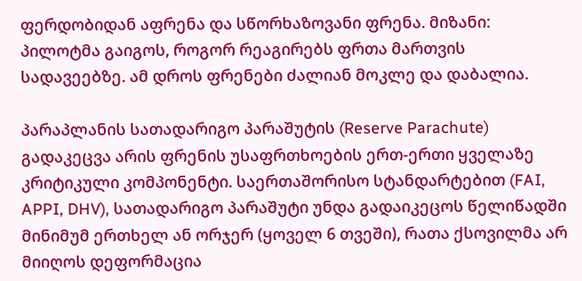ფერდობიდან აფრენა და სწორხაზოვანი ფრენა. მიზანი: პილოტმა გაიგოს, როგორ რეაგირებს ფრთა მართვის სადავეებზე. ამ დროს ფრენები ძალიან მოკლე და დაბალია.

პარაპლანის სათადარიგო პარაშუტის (Reserve Parachute) გადაკეცვა არის ფრენის უსაფრთხოების ერთ-ერთი ყველაზე კრიტიკული კომპონენტი. საერთაშორისო სტანდარტებით (FAI, APPI, DHV), სათადარიგო პარაშუტი უნდა გადაიკეცოს წელიწადში მინიმუმ ერთხელ ან ორჯერ (ყოველ 6 თვეში), რათა ქსოვილმა არ მიიღოს დეფორმაცია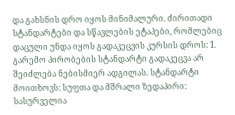და გახსნის დრო იყოს მინიმალური. ძირითადი სტანდარტები და სწავლების ეტაპები, რომლებიც დაცული უნდა იყოს გადაკეცვის კურსის დროს: 1. გარემო პირობების სტანდარტი გადაკეცვა არ შეიძლება ნებისმიერ ადგილას. სტანდარტი მოითხოვს: სუფთა და მშრალი ზედაპირი: სასურველია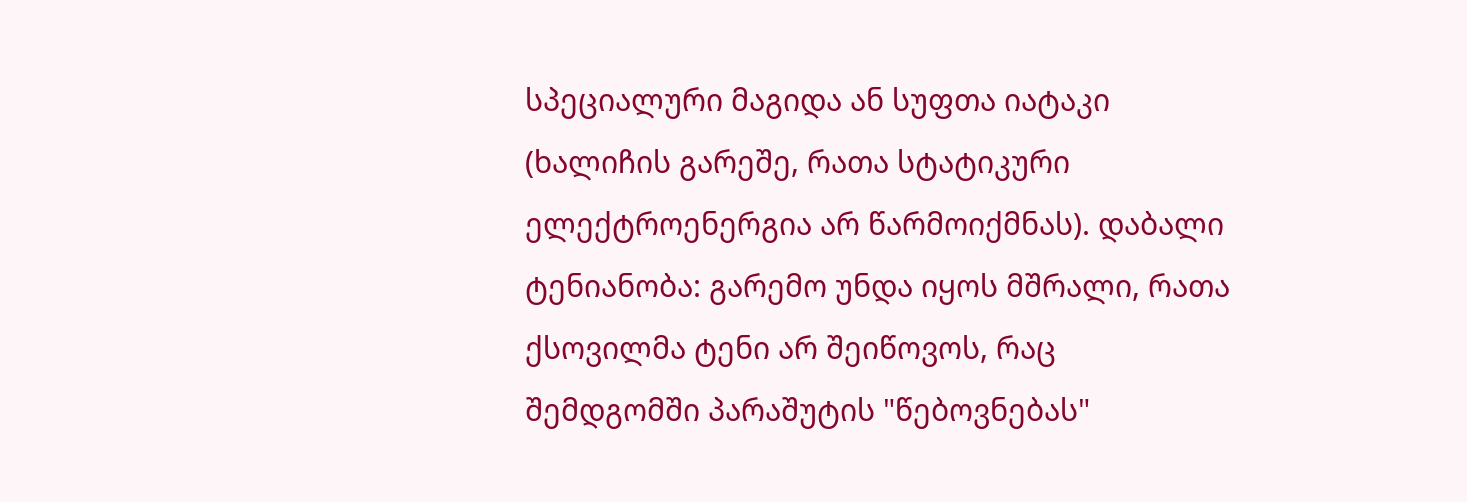სპეციალური მაგიდა ან სუფთა იატაკი (ხალიჩის გარეშე, რათა სტატიკური ელექტროენერგია არ წარმოიქმნას). დაბალი ტენიანობა: გარემო უნდა იყოს მშრალი, რათა ქსოვილმა ტენი არ შეიწოვოს, რაც შემდგომში პარაშუტის "წებოვნებას"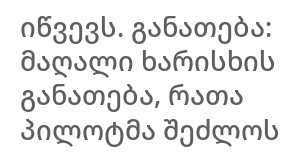იწვევს. განათება: მაღალი ხარისხის განათება, რათა პილოტმა შეძლოს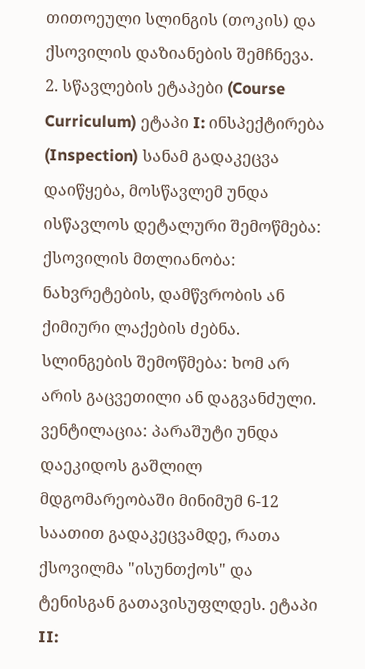თითოეული სლინგის (თოკის) და ქსოვილის დაზიანების შემჩნევა. 2. სწავლების ეტაპები (Course Curriculum) ეტაპი I: ინსპექტირება (Inspection) სანამ გადაკეცვა დაიწყება, მოსწავლემ უნდა ისწავლოს დეტალური შემოწმება: ქსოვილის მთლიანობა: ნახვრეტების, დამწვრობის ან ქიმიური ლაქების ძებნა. სლინგების შემოწმება: ხომ არ არის გაცვეთილი ან დაგვანძული. ვენტილაცია: პარაშუტი უნდა დაეკიდოს გაშლილ მდგომარეობაში მინიმუმ 6-12 საათით გადაკეცვამდე, რათა ქსოვილმა "ისუნთქოს" და ტენისგან გათავისუფლდეს. ეტაპი II: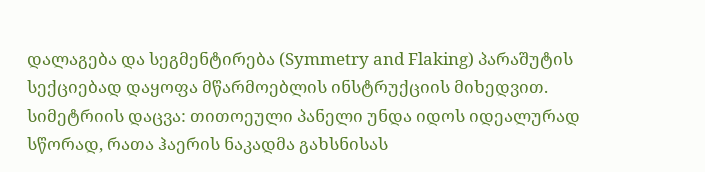დალაგება და სეგმენტირება (Symmetry and Flaking) პარაშუტის სექციებად დაყოფა მწარმოებლის ინსტრუქციის მიხედვით. სიმეტრიის დაცვა: თითოეული პანელი უნდა იდოს იდეალურად სწორად, რათა ჰაერის ნაკადმა გახსნისას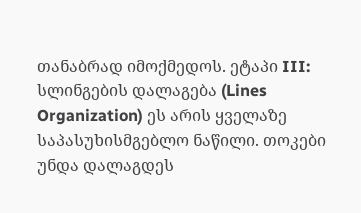თანაბრად იმოქმედოს. ეტაპი III: სლინგების დალაგება (Lines Organization) ეს არის ყველაზე საპასუხისმგებლო ნაწილი. თოკები უნდა დალაგდეს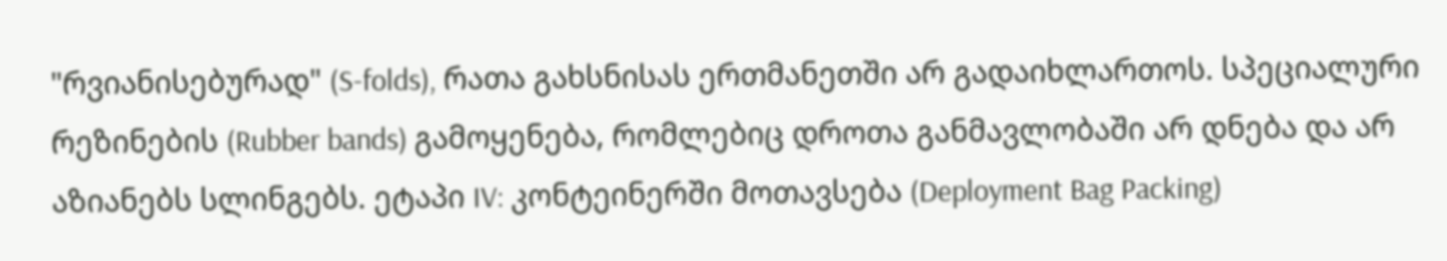"რვიანისებურად" (S-folds), რათა გახსნისას ერთმანეთში არ გადაიხლართოს. სპეციალური რეზინების (Rubber bands) გამოყენება, რომლებიც დროთა განმავლობაში არ დნება და არ აზიანებს სლინგებს. ეტაპი IV: კონტეინერში მოთავსება (Deployment Bag Packing)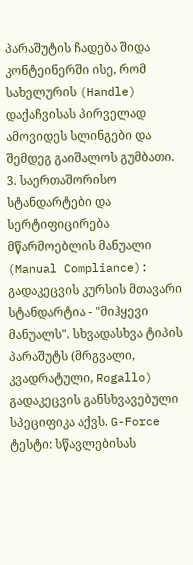პარაშუტის ჩადება შიდა კონტეინერში ისე, რომ სახელურის (Handle) დაქაჩვისას პირველად ამოვიდეს სლინგები და შემდეგ გაიშალოს გუმბათი. 3. საერთაშორისო სტანდარტები და სერტიფიცირება მწარმოებლის მანუალი (Manual Compliance): გადაკეცვის კურსის მთავარი სტანდარტია - "მიჰყევი მანუალს". სხვადასხვა ტიპის პარაშუტს (მრგვალი, კვადრატული, Rogallo) გადაკეცვის განსხვავებული სპეციფიკა აქვს. G-Force ტესტი: სწავლებისას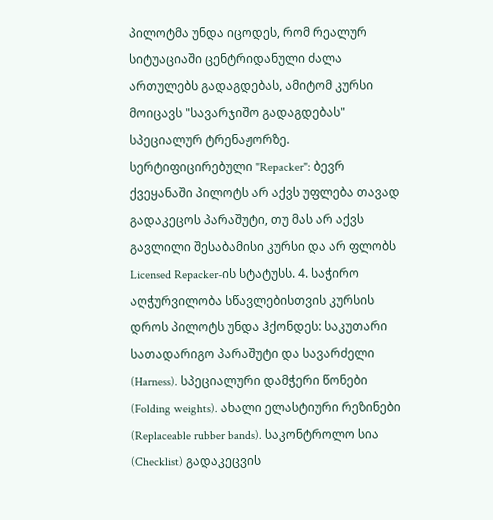პილოტმა უნდა იცოდეს, რომ რეალურ სიტუაციაში ცენტრიდანული ძალა ართულებს გადაგდებას, ამიტომ კურსი მოიცავს "სავარჯიშო გადაგდებას" სპეციალურ ტრენაჟორზე. სერტიფიცირებული "Repacker": ბევრ ქვეყანაში პილოტს არ აქვს უფლება თავად გადაკეცოს პარაშუტი, თუ მას არ აქვს გავლილი შესაბამისი კურსი და არ ფლობს Licensed Repacker-ის სტატუსს. 4. საჭირო აღჭურვილობა სწავლებისთვის კურსის დროს პილოტს უნდა ჰქონდეს: საკუთარი სათადარიგო პარაშუტი და სავარძელი (Harness). სპეციალური დამჭერი წონები (Folding weights). ახალი ელასტიური რეზინები (Replaceable rubber bands). საკონტროლო სია (Checklist) გადაკეცვის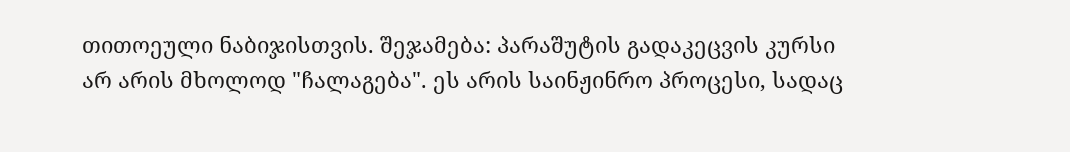თითოეული ნაბიჯისთვის. შეჯამება: პარაშუტის გადაკეცვის კურსი არ არის მხოლოდ "ჩალაგება". ეს არის საინჟინრო პროცესი, სადაც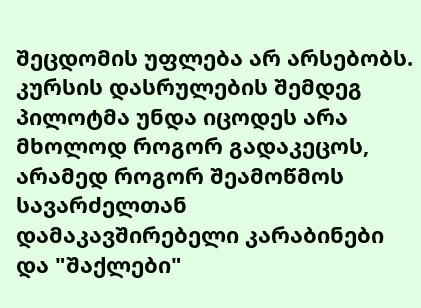შეცდომის უფლება არ არსებობს. კურსის დასრულების შემდეგ პილოტმა უნდა იცოდეს არა მხოლოდ როგორ გადაკეცოს, არამედ როგორ შეამოწმოს სავარძელთან დამაკავშირებელი კარაბინები და "შაქლები"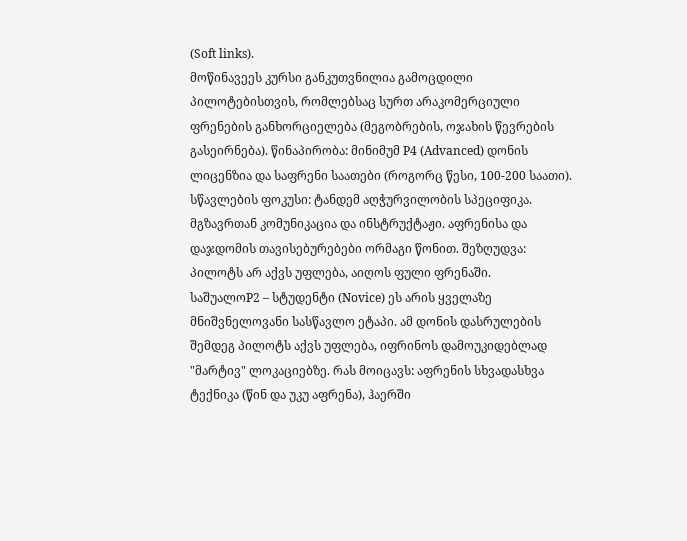(Soft links).
მოწინავეეს კურსი განკუთვნილია გამოცდილი პილოტებისთვის, რომლებსაც სურთ არაკომერციული ფრენების განხორციელება (მეგობრების, ოჯახის წევრების გასეირნება). წინაპირობა: მინიმუმ P4 (Advanced) დონის ლიცენზია და საფრენი საათები (როგორც წესი, 100-200 საათი). სწავლების ფოკუსი: ტანდემ აღჭურვილობის სპეციფიკა. მგზავრთან კომუნიკაცია და ინსტრუქტაჟი. აფრენისა და დაჯდომის თავისებურებები ორმაგი წონით. შეზღუდვა: პილოტს არ აქვს უფლება, აიღოს ფული ფრენაში.
საშუალოP2 – სტუდენტი (Novice) ეს არის ყველაზე მნიშვნელოვანი სასწავლო ეტაპი. ამ დონის დასრულების შემდეგ პილოტს აქვს უფლება, იფრინოს დამოუკიდებლად "მარტივ" ლოკაციებზე. რას მოიცავს: აფრენის სხვადასხვა ტექნიკა (წინ და უკუ აფრენა), ჰაერში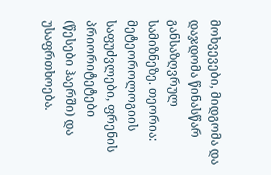მოხვევები, მიდგომა და დაჯდომა წინასწარ განსაზღვრულ სამიზნეზე. თეორია: მეტეოროლოგიის საფუძვლები, ფრენის პრიორიტეტები (წესები ჰაერში) და უსაფრთხოება.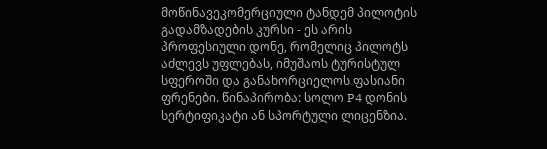მოწინავეკომერციული ტანდემ პილოტის გადამზადების კურსი - ეს არის პროფესიული დონე, რომელიც პილოტს აძლევს უფლებას, იმუშაოს ტურისტულ სფეროში და განახორციელოს ფასიანი ფრენები. წინაპირობა: სოლო P4 დონის სერტიფიკატი ან სპორტული ლიცენზია.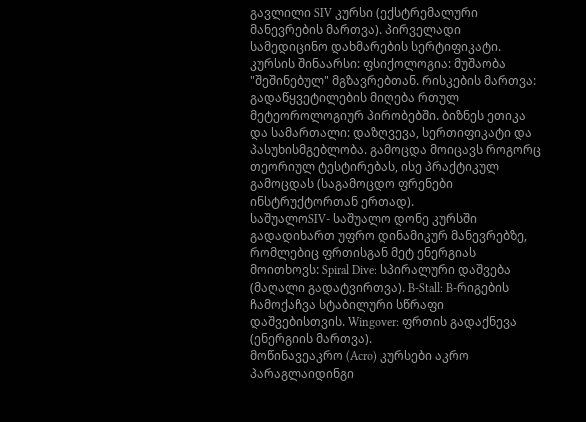გავლილი SIV კურსი (ექსტრემალური მანევრების მართვა). პირველადი სამედიცინო დახმარების სერტიფიკატი. კურსის შინაარსი: ფსიქოლოგია: მუშაობა "შეშინებულ" მგზავრებთან. რისკების მართვა: გადაწყვეტილების მიღება რთულ მეტეოროლოგიურ პირობებში. ბიზნეს ეთიკა და სამართალი: დაზღვევა, სერთიფიკატი და პასუხისმგებლობა. გამოცდა მოიცავს როგორც თეორიულ ტესტირებას, ისე პრაქტიკულ გამოცდას (საგამოცდო ფრენები ინსტრუქტორთან ერთად).
საშუალოSIV- საშუალო დონე კურსში გადადიხართ უფრო დინამიკურ მანევრებზე, რომლებიც ფრთისგან მეტ ენერგიას მოითხოვს: Spiral Dive: სპირალური დაშვება (მაღალი გადატვირთვა). B-Stall: B-რიგების ჩამოქაჩვა სტაბილური სწრაფი დაშვებისთვის. Wingover: ფრთის გადაქნევა (ენერგიის მართვა).
მოწინავეაკრო (Acro) კურსები აკრო პარაგლაიდინგი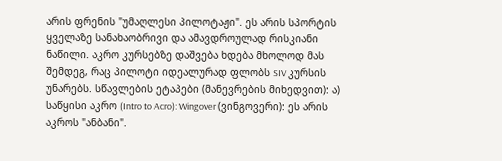არის ფრენის "უმაღლესი პილოტაჟი". ეს არის სპორტის ყველაზე სანახაობრივი და ამავდროულად რისკიანი ნაწილი. აკრო კურსებზე დაშვება ხდება მხოლოდ მას შემდეგ, რაც პილოტი იდეალურად ფლობს SIV კურსის უნარებს. სწავლების ეტაპები (მანევრების მიხედვით): ა) საწყისი აკრო (Intro to Acro): Wingover (ვინგოვერი): ეს არის აკროს "ანბანი".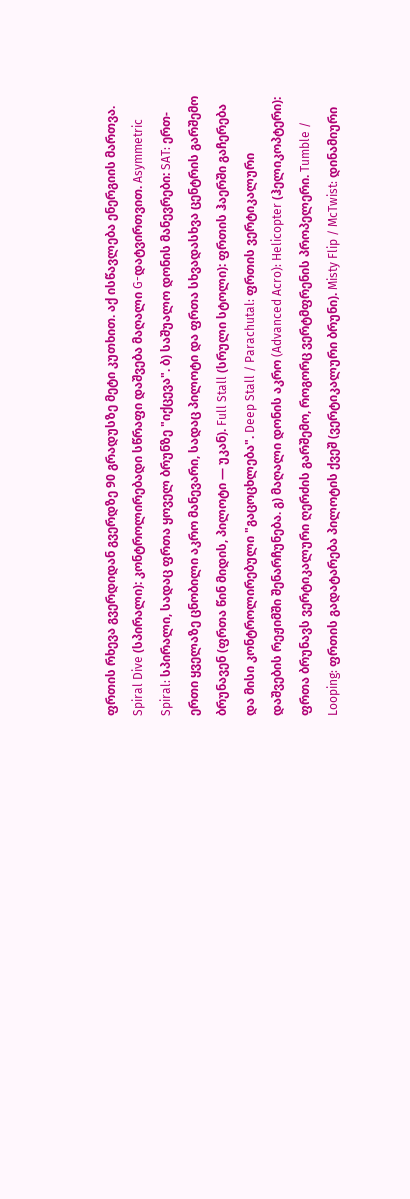ფრთის რხევა გვერდიდან გვერდზე 90 გრადუსზე მეტი კუთხით. აქ ისწავლება ენერგიის მართვა. Spiral Dive (სპირალი): კონტროლირებადი სწრაფი დაშვება მაღალი G-დატვირთვით. Asymmetric Spiral: სპირალი, სადაც ფრთა ყოველ ბრუნზე "იქცევა". ბ) საშუალო დონის მანევრები: SAT: ერთ-ერთი ყველაზე ცნობილი აკრო მანევარი, სადაც პილოტი და ფრთა სხვადასხვა ცენტრის გარშემო ბრუნავენ (ფრთა წინ მიდის, პილოტი — უკან). Full Stall (სრული სტოლი): ფრთის ჰაერში გაჩერება და მისი კონტროლირებული "გაცოცხლება". Deep Stall / Parachutal: ფრთის ვერტიკალური დაშვების რეჟიმში შენარჩუნება. გ) მაღალი დონის აკრო (Advanced Acro): Helicopter (ჰელიკოპტერი): ფრთა ბრუნავს ვერტიკალური ღერძის გარშემო, როგორც ვერტმფრენის პროპელერი. Tumble / Looping: ფრთის გადატარება პილოტის ქვეშ (ვერტიკალური ბრუნი). Misty Flip / McTwist: დინამიური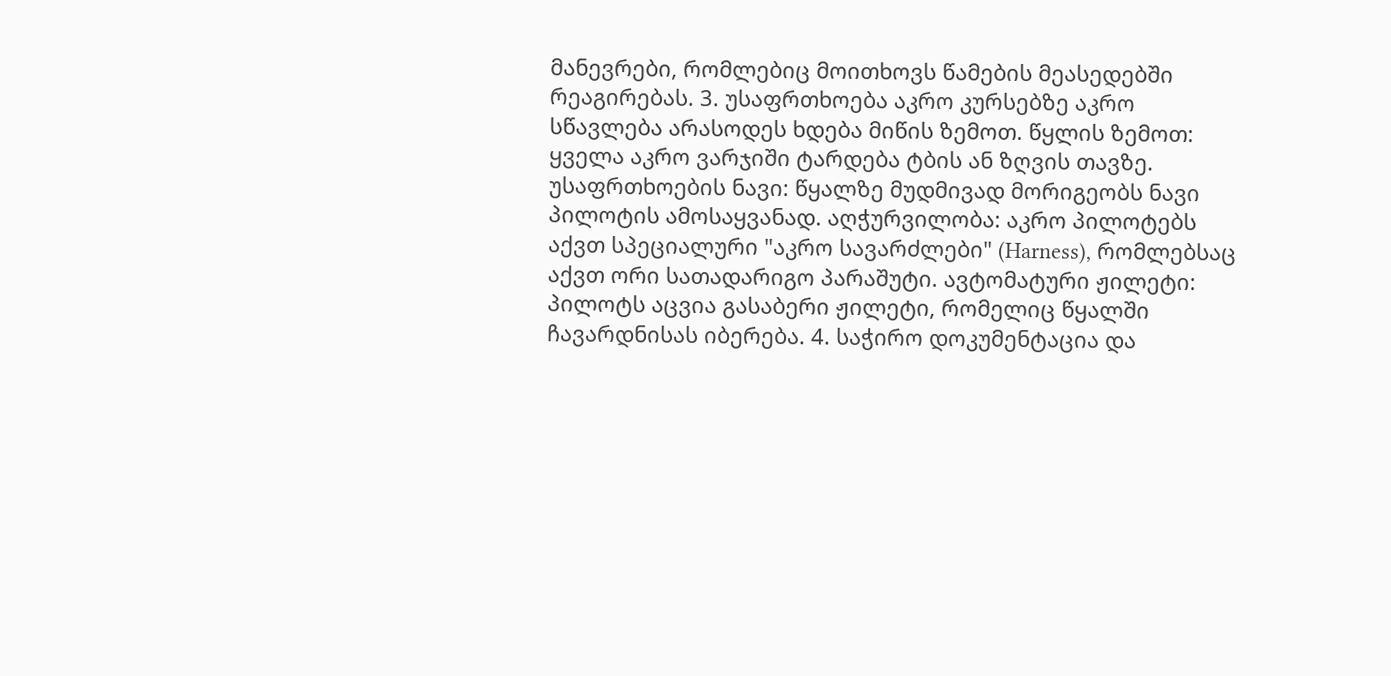მანევრები, რომლებიც მოითხოვს წამების მეასედებში რეაგირებას. 3. უსაფრთხოება აკრო კურსებზე აკრო სწავლება არასოდეს ხდება მიწის ზემოთ. წყლის ზემოთ: ყველა აკრო ვარჯიში ტარდება ტბის ან ზღვის თავზე. უსაფრთხოების ნავი: წყალზე მუდმივად მორიგეობს ნავი პილოტის ამოსაყვანად. აღჭურვილობა: აკრო პილოტებს აქვთ სპეციალური "აკრო სავარძლები" (Harness), რომლებსაც აქვთ ორი სათადარიგო პარაშუტი. ავტომატური ჟილეტი: პილოტს აცვია გასაბერი ჟილეტი, რომელიც წყალში ჩავარდნისას იბერება. 4. საჭირო დოკუმენტაცია და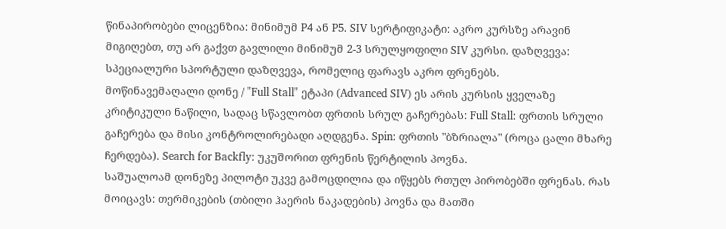წინაპირობები ლიცენზია: მინიმუმ P4 ან P5. SIV სერტიფიკატი: აკრო კურსზე არავინ მიგიღებთ, თუ არ გაქვთ გავლილი მინიმუმ 2-3 სრულყოფილი SIV კურსი. დაზღვევა: სპეციალური სპორტული დაზღვევა, რომელიც ფარავს აკრო ფრენებს.
მოწინავემაღალი დონე / "Full Stall" ეტაპი (Advanced SIV) ეს არის კურსის ყველაზე კრიტიკული ნაწილი, სადაც სწავლობთ ფრთის სრულ გაჩერებას: Full Stall: ფრთის სრული გაჩერება და მისი კონტროლირებადი აღდგენა. Spin: ფრთის "ბზრიალა" (როცა ცალი მხარე ჩერდება). Search for Backfly: უკუშორით ფრენის წერტილის პოვნა.
საშუალოამ დონეზე პილოტი უკვე გამოცდილია და იწყებს რთულ პირობებში ფრენას. რას მოიცავს: თერმიკების (თბილი ჰაერის ნაკადების) პოვნა და მათში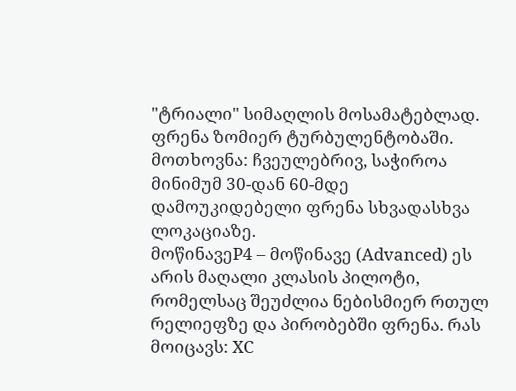"ტრიალი" სიმაღლის მოსამატებლად. ფრენა ზომიერ ტურბულენტობაში. მოთხოვნა: ჩვეულებრივ, საჭიროა მინიმუმ 30-დან 60-მდე დამოუკიდებელი ფრენა სხვადასხვა ლოკაციაზე.
მოწინავეP4 – მოწინავე (Advanced) ეს არის მაღალი კლასის პილოტი, რომელსაც შეუძლია ნებისმიერ რთულ რელიეფზე და პირობებში ფრენა. რას მოიცავს: XC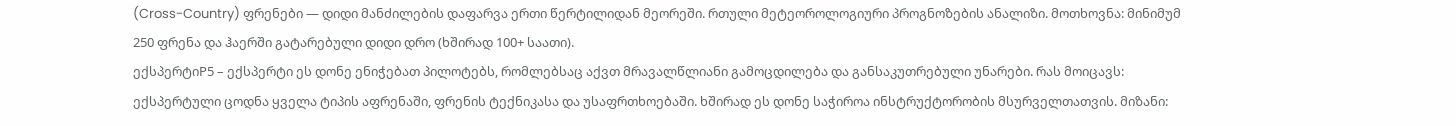(Cross-Country) ფრენები — დიდი მანძილების დაფარვა ერთი წერტილიდან მეორეში. რთული მეტეოროლოგიური პროგნოზების ანალიზი. მოთხოვნა: მინიმუმ 250 ფრენა და ჰაერში გატარებული დიდი დრო (ხშირად 100+ საათი).
ექსპერტიP5 – ექსპერტი ეს დონე ენიჭებათ პილოტებს, რომლებსაც აქვთ მრავალწლიანი გამოცდილება და განსაკუთრებული უნარები. რას მოიცავს: ექსპერტული ცოდნა ყველა ტიპის აფრენაში, ფრენის ტექნიკასა და უსაფრთხოებაში. ხშირად ეს დონე საჭიროა ინსტრუქტორობის მსურველთათვის. მიზანი: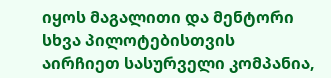იყოს მაგალითი და მენტორი სხვა პილოტებისთვის
აირჩიეთ სასურველი კომპანია,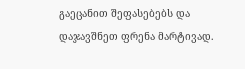გაეცანით შეფასებებს და დაჯავშნეთ ფრენა მარტივად.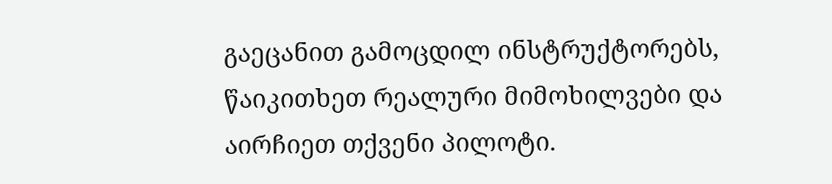გაეცანით გამოცდილ ინსტრუქტორებს, წაიკითხეთ რეალური მიმოხილვები და აირჩიეთ თქვენი პილოტი.